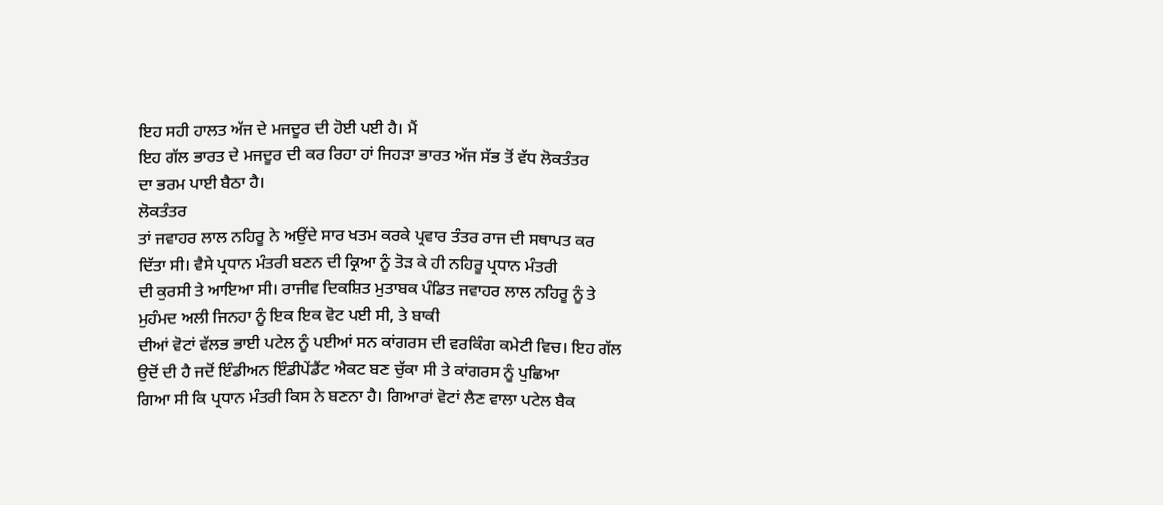ਇਹ ਸਹੀ ਹਾਲਤ ਅੱਜ ਦੇ ਮਜਦੂਰ ਦੀ ਹੋਈ ਪਈ ਹੈ। ਮੈਂ
ਇਹ ਗੱਲ ਭਾਰਤ ਦੇ ਮਜਦੂਰ ਦੀ ਕਰ ਰਿਹਾ ਹਾਂ ਜਿਹੜਾ ਭਾਰਤ ਅੱਜ ਸੱਭ ਤੋਂ ਵੱਧ ਲੋਕਤੰਤਰ
ਦਾ ਭਰਮ ਪਾਈ ਬੈਠਾ ਹੈ।
ਲੋਕਤੰਤਰ
ਤਾਂ ਜਵਾਹਰ ਲਾਲ ਨਹਿਰੂ ਨੇ ਅਉਂਦੇ ਸਾਰ ਖਤਮ ਕਰਕੇ ਪ੍ਰਵਾਰ ਤੰਤਰ ਰਾਜ ਦੀ ਸਥਾਪਤ ਕਰ
ਦਿੱਤਾ ਸੀ। ਵੈਸੇ ਪ੍ਰਧਾਨ ਮੰਤਰੀ ਬਣਨ ਦੀ ਕ੍ਰਿਆ ਨੂੰ ਤੋੜ ਕੇ ਹੀ ਨਹਿਰੂ ਪ੍ਰਧਾਨ ਮੰਤਰੀ
ਦੀ ਕੁਰਸੀ ਤੇ ਆਇਆ ਸੀ। ਰਾਜੀਵ ਦਿਕਸ਼ਿਤ ਮੁਤਾਬਕ ਪੰਡਿਤ ਜਵਾਹਰ ਲਾਲ ਨਹਿਰੂ ਨੂੰ ਤੇ
ਮੁਹੰਮਦ ਅਲੀ ਜਿਨਹਾ ਨੂੰ ਇਕ ਇਕ ਵੋਟ ਪਈ ਸੀ, ਤੇ ਬਾਕੀ
ਦੀਆਂ ਵੋਟਾਂ ਵੱਲਭ ਭਾਈ ਪਟੇਲ ਨੂੰ ਪਈਆਂ ਸਨ ਕਾਂਗਰਸ ਦੀ ਵਰਕਿੰਗ ਕਮੇਟੀ ਵਿਚ। ਇਹ ਗੱਲ
ਉਦੋਂ ਦੀ ਹੈ ਜਦੋਂ ਇੰਡੀਅਨ ਇੰਡੀਪੇਂਡੈਂਟ ਐਕਟ ਬਣ ਚੁੱਕਾ ਸੀ ਤੇ ਕਾਂਗਰਸ ਨੂੰ ਪੁਛਿਆ
ਗਿਆ ਸੀ ਕਿ ਪ੍ਰਧਾਨ ਮੰਤਰੀ ਕਿਸ ਨੇ ਬਣਨਾ ਹੈ। ਗਿਆਰਾਂ ਵੋਟਾਂ ਲੈਣ ਵਾਲਾ ਪਟੇਲ ਬੈਕ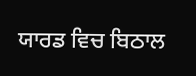ਯਾਰਡ ਵਿਚ ਬਿਠਾਲ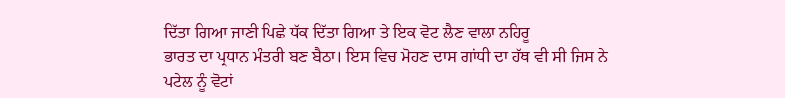ਦਿੱਤਾ ਗਿਆ ਜਾਣੀ ਪਿਛੇ ਧੱਕ ਦਿੱਤਾ ਗਿਆ ਤੇ ਇਕ ਵੋਟ ਲੈਣ ਵਾਲਾ ਨਹਿਰੂ
ਭਾਰਤ ਦਾ ਪ੍ਰਧਾਨ ਮੰਤਰੀ ਬਣ ਬੈਠਾ। ਇਸ ਵਿਚ ਮੋਹਣ ਦਾਸ ਗਾਂਧੀ ਦਾ ਹੱਥ ਵੀ ਸੀ ਜਿਸ ਨੇ
ਪਟੇਲ ਨੂੰ ਵੋਟਾਂ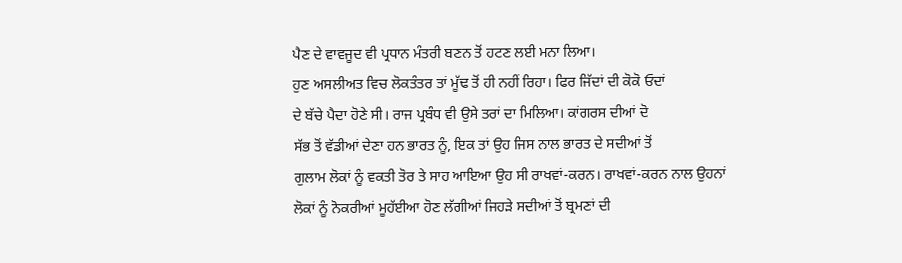ਪੈਣ ਦੇ ਵਾਵਜੂਦ ਵੀ ਪ੍ਰਧਾਨ ਮੰਤਰੀ ਬਣਨ ਤੋਂ ਹਟਣ ਲਈ ਮਨਾ ਲਿਆ।
ਹੁਣ ਅਸਲੀਅਤ ਵਿਚ ਲੋਕਤੰਤਰ ਤਾਂ ਮੂੱਢ ਤੋਂ ਹੀ ਨਹੀਂ ਰਿਹਾ। ਫਿਰ ਜਿੱਦਾਂ ਦੀ ਕੋਕੋ ਓਦਾਂ
ਦੇ ਬੱਚੇ ਪੈਦਾ ਹੋਣੇ ਸੀ। ਰਾਜ ਪ੍ਰਬੰਧ ਵੀ ਉਸੇ ਤਰਾਂ ਦਾ ਮਿਲਿਆ। ਕਾਂਗਰਸ ਦੀਆਂ ਦੋ
ਸੱਭ ਤੋਂ ਵੱਡੀਆਂ ਦੇਣਾ ਹਨ ਭਾਰਤ ਨੂੰ, ਇਕ ਤਾਂ ਉਹ ਜਿਸ ਨਾਲ ਭਾਰਤ ਦੇ ਸਦੀਆਂ ਤੋਂ
ਗੁਲਾਮ ਲੋਕਾਂ ਨੂੰ ਵਕਤੀ ਤੋਰ ਤੇ ਸਾਹ ਆਇਆ ਉਹ ਸੀ ਰਾਖਵਾਂ-ਕਰਨ। ਰਾਖਵਾਂ-ਕਰਨ ਨਾਲ ਉਹਨਾਂ
ਲੋਕਾਂ ਨੂੰ ਨੋਕਰੀਆਂ ਮੂਹੱਈਆ ਹੋਣ ਲੱਗੀਆਂ ਜਿਹੜੇ ਸਦੀਆਂ ਤੋਂ ਬ੍ਰਮਣਾਂ ਦੀ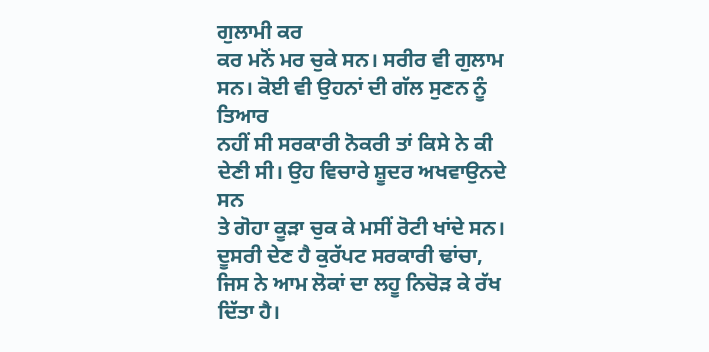ਗੁਲਾਮੀ ਕਰ
ਕਰ ਮਨੋਂ ਮਰ ਚੁਕੇ ਸਨ। ਸਰੀਰ ਵੀ ਗੁਲਾਮ ਸਨ। ਕੋਈ ਵੀ ਉਹਨਾਂ ਦੀ ਗੱਲ ਸੁਣਨ ਨੂੰ ਤਿਆਰ
ਨਹੀਂ ਸੀ ਸਰਕਾਰੀ ਨੋਕਰੀ ਤਾਂ ਕਿਸੇ ਨੇ ਕੀ ਦੇਣੀ ਸੀ। ਉਹ ਵਿਚਾਰੇ ਸ਼ੂਦਰ ਅਖਵਾਉਨਦੇ ਸਨ
ਤੇ ਗੋਹਾ ਕੂੜਾ ਚੁਕ ਕੇ ਮਸੀਂ ਰੋਟੀ ਖਾਂਦੇ ਸਨ। ਦੂਸਰੀ ਦੇਣ ਹੈ ਕੁਰੱਪਟ ਸਰਕਾਰੀ ਢਾਂਚਾ,
ਜਿਸ ਨੇ ਆਮ ਲੋਕਾਂ ਦਾ ਲਹੂ ਨਿਚੋੜ ਕੇ ਰੱਖ ਦਿੱਤਾ ਹੈ।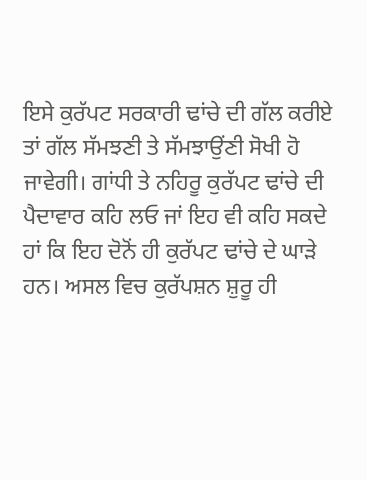ਇਸੇ ਕੁਰੱਪਟ ਸਰਕਾਰੀ ਢਾਂਚੇ ਦੀ ਗੱਲ ਕਰੀਏ ਤਾਂ ਗੱਲ ਸੱਮਝਣੀ ਤੇ ਸੱਮਝਾਉਂਣੀ ਸੋਖੀ ਹੋ
ਜਾਵੇਗੀ। ਗਾਂਧੀ ਤੇ ਨਹਿਰੂ ਕੁਰੱਪਟ ਢਾਂਚੇ ਦੀ ਪੈਦਾਵਾਰ ਕਹਿ ਲਓ ਜਾਂ ਇਹ ਵੀ ਕਹਿ ਸਕਦੇ
ਹਾਂ ਕਿ ਇਹ ਦੋਨੋਂ ਹੀ ਕੁਰੱਪਟ ਢਾਂਚੇ ਦੇ ਘਾੜੇ ਹਨ। ਅਸਲ ਵਿਚ ਕੁਰੱਪਸ਼ਨ ਸ਼ੁਰੂ ਹੀ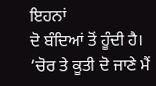ਇਹਨਾਂ
ਦੋ ਬੰਦਿਆਂ ਤੋਂ ਹੂੰਦੀ ਹੈ। ‘ਚੋਰ ਤੇ ਕੂਤੀ ਦੋ ਜਾਣੇ ਮੈਂ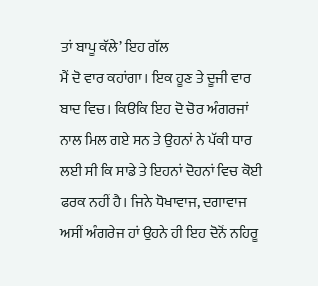ਤਾਂ ਬਾਪੂ ਕੱਲੇ’ ਇਹ ਗੱਲ
ਮੈਂ ਦੋ ਵਾਰ ਕਹਾਂਗਾ। ਇਕ ਹੂਣ ਤੇ ਦੂਜੀ ਵਾਰ ਬਾਦ ਵਿਚ। ਕਿੳਕਿ ਇਹ ਦੋ ਚੋਰ ਅੰਗਰਜਾਂ
ਨਾਲ ਮਿਲ ਗਏ ਸਨ ਤੇ ਉਹਨਾਂ ਨੇ ਪੱਕੀ ਧਾਰ ਲਈ ਸੀ ਕਿ ਸਾਡੇ ਤੇ ਇਹਨਾਂ ਦੋਹਨਾਂ ਵਿਚ ਕੋਈ
ਫਰਕ ਨਹੀਂ ਹੈ। ਜਿਨੇ ਧੋਖਾਵਾਜ, ਦਗਾਵਾਜ ਅਸੀਂ ਅੰਗਰੇਜ ਹਾਂ ਉਹਨੇ ਹੀ ਇਹ ਦੋਨੋਂ ਨਹਿਰੂ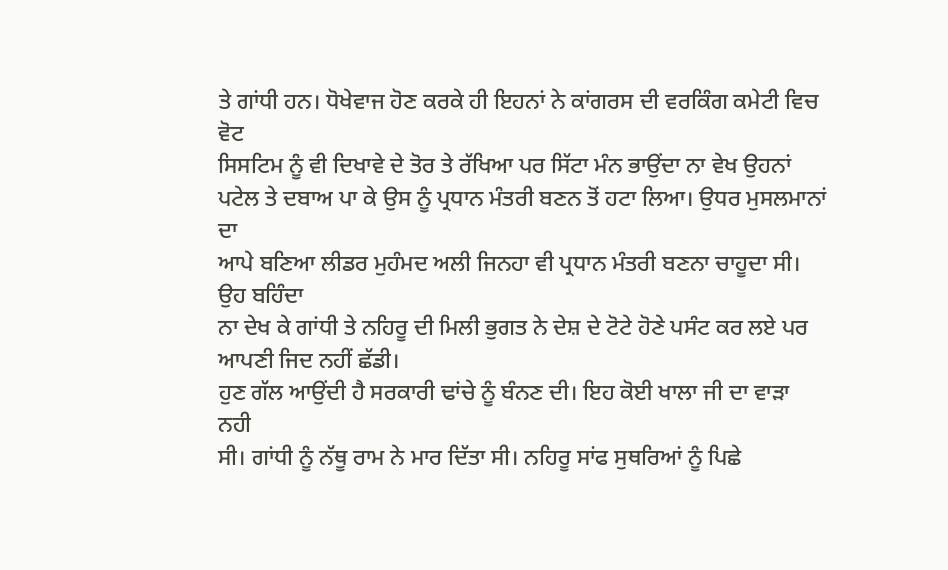ਤੇ ਗਾਂਧੀ ਹਨ। ਧੋਖੇਵਾਜ ਹੋਣ ਕਰਕੇ ਹੀ ਇਹਨਾਂ ਨੇ ਕਾਂਗਰਸ ਦੀ ਵਰਕਿੰਗ ਕਮੇਟੀ ਵਿਚ ਵੋਟ
ਸਿਸਟਿਮ ਨੂੰ ਵੀ ਦਿਖਾਵੇ ਦੇ ਤੋਰ ਤੇ ਰੱਖਿਆ ਪਰ ਸਿੱਟਾ ਮੰਨ ਭਾਉਂਦਾ ਨਾ ਵੇਖ ਉਹਨਾਂ
ਪਟੇਲ ਤੇ ਦਬਾਅ ਪਾ ਕੇ ਉਸ ਨੂੰ ਪ੍ਰਧਾਨ ਮੰਤਰੀ ਬਣਨ ਤੋਂ ਹਟਾ ਲਿਆ। ਉਧਰ ਮੁਸਲਮਾਨਾਂ ਦਾ
ਆਪੇ ਬਣਿਆ ਲੀਡਰ ਮੁਹੰਮਦ ਅਲੀ ਜਿਨਹਾ ਵੀ ਪ੍ਰਧਾਨ ਮੰਤਰੀ ਬਣਨਾ ਚਾਹੂਦਾ ਸੀ। ਉਹ ਬਹਿੰਦਾ
ਨਾ ਦੇਖ ਕੇ ਗਾਂਧੀ ਤੇ ਨਹਿਰੂ ਦੀ ਮਿਲੀ ਭੁਗਤ ਨੇ ਦੇਸ਼ ਦੇ ਟੋਟੇ ਹੋਣੇ ਪਸੰਟ ਕਰ ਲਏ ਪਰ
ਆਪਣੀ ਜਿਦ ਨਹੀਂ ਛੱਡੀ।
ਹੁਣ ਗੱਲ ਆਉਂਦੀ ਹੈ ਸਰਕਾਰੀ ਢਾਂਚੇ ਨੂੰ ਬੰਨਣ ਦੀ। ਇਹ ਕੋਈ ਖਾਲਾ ਜੀ ਦਾ ਵਾੜਾ ਨਹੀ
ਸੀ। ਗਾਂਧੀ ਨੂੰ ਨੱਥੂ ਰਾਮ ਨੇ ਮਾਰ ਦਿੱਤਾ ਸੀ। ਨਹਿਰੂ ਸਾਂਫ ਸੁਥਰਿਆਂ ਨੂੰ ਪਿਛੇ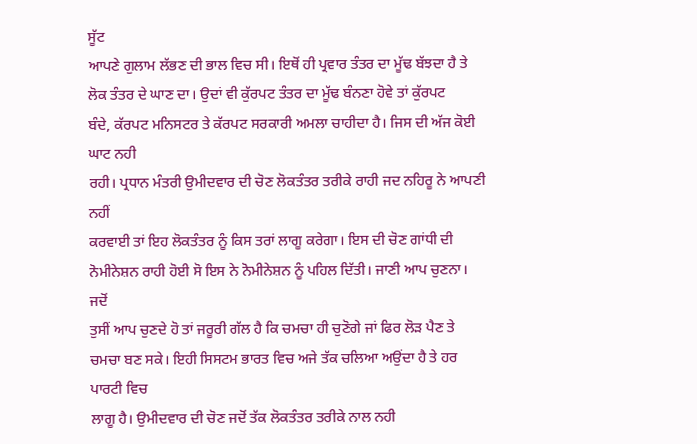ਸੂੱਟ
ਆਪਣੇ ਗੁਲਾਮ ਲੱਭਣ ਦੀ ਭਾਲ ਵਿਚ ਸੀ। ਇਥੋਂ ਹੀ ਪ੍ਰਵਾਰ ਤੰਤਰ ਦਾ ਮੂੱਢ ਬੱਝਦਾ ਹੈ ਤੇ
ਲੋਕ ਤੰਤਰ ਦੇ ਘਾਣ ਦਾ। ਉਦਾਂ ਵੀ ਕੁੱਰਪਟ ਤੰਤਰ ਦਾ ਮੂੱਢ ਬੰਨਣਾ ਹੋਵੇ ਤਾਂ ਕੁੱਰਪਟ
ਬੰਦੇ, ਕੱਰਪਟ ਮਨਿਸਟਰ ਤੇ ਕੱਰਪਟ ਸਰਕਾਰੀ ਅਮਲਾ ਚਾਹੀਦਾ ਹੈ। ਜਿਸ ਦੀ ਅੱਜ ਕੋਈ ਘਾਟ ਨਹੀ
ਰਹੀ। ਪ੍ਰਧਾਨ ਮੰਤਰੀ ਉਮੀਦਵਾਰ ਦੀ ਚੋਣ ਲੋਕਤੰਤਰ ਤਰੀਕੇ ਰਾਹੀ ਜਦ ਨਹਿਰੂ ਨੇ ਆਪਣੀ ਨਹੀਂ
ਕਰਵਾਈ ਤਾਂ ਇਹ ਲੋਕਤੰਤਰ ਨੂੰ ਕਿਸ ਤਰਾਂ ਲਾਗੂ ਕਰੇਗਾ। ਇਸ ਦੀ ਚੋਣ ਗਾਂਧੀ ਦੀ
ਨੋਮੀਨੇਸ਼ਨ ਰਾਹੀ ਹੋਈ ਸੋ ਇਸ ਨੇ ਨੋਮੀਨੇਸ਼ਨ ਨੂੰ ਪਹਿਲ ਦਿੱਤੀ। ਜਾਣੀ ਆਪ ਚੁਣਨਾ। ਜਦੋਂ
ਤੁਸੀਂ ਆਪ ਚੁਣਦੇ ਹੋ ਤਾਂ ਜਰੂਰੀ ਗੱਲ ਹੈ ਕਿ ਚਮਚਾ ਹੀ ਚੁਣੋਗੇ ਜਾਂ ਫਿਰ ਲੋੜ ਪੈਣ ਤੇ
ਚਮਚਾ ਬਣ ਸਕੇ। ਇਹੀ ਸਿਸਟਮ ਭਾਰਤ ਵਿਚ ਅਜੇ ਤੱਕ ਚਲਿਆ ਅਉਂਦਾ ਹੈ ਤੇ ਹਰ ਪਾਰਟੀ ਵਿਚ
ਲਾਗੂ ਹੈ। ਉਮੀਦਵਾਰ ਦੀ ਚੋਣ ਜਦੋਂ ਤੱਕ ਲੋਕਤੰਤਰ ਤਰੀਕੇ ਨਾਲ ਨਹੀ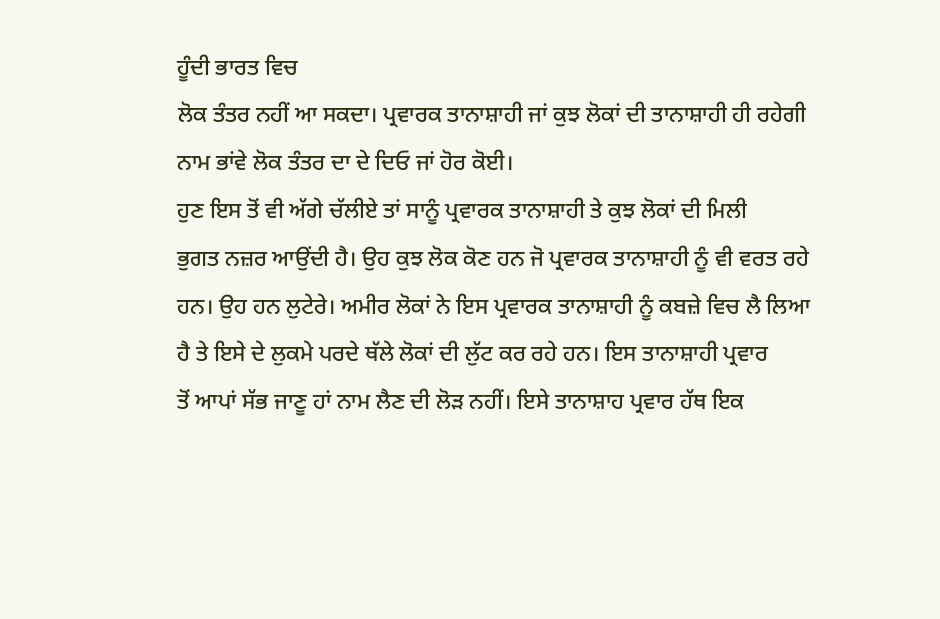ਹੂੰਦੀ ਭਾਰਤ ਵਿਚ
ਲੋਕ ਤੰਤਰ ਨਹੀਂ ਆ ਸਕਦਾ। ਪ੍ਰਵਾਰਕ ਤਾਨਾਸ਼ਾਹੀ ਜਾਂ ਕੁਝ ਲੋਕਾਂ ਦੀ ਤਾਨਾਸ਼ਾਹੀ ਹੀ ਰਹੇਗੀ
ਨਾਮ ਭਾਂਵੇ ਲੋਕ ਤੰਤਰ ਦਾ ਦੇ ਦਿਓ ਜਾਂ ਹੋਰ ਕੋਈ।
ਹੁਣ ਇਸ ਤੋਂ ਵੀ ਅੱਗੇ ਚੱਲੀਏ ਤਾਂ ਸਾਨੂੰ ਪ੍ਰਵਾਰਕ ਤਾਨਾਸ਼ਾਹੀ ਤੇ ਕੁਝ ਲੋਕਾਂ ਦੀ ਮਿਲੀ
ਭੁਗਤ ਨਜ਼ਰ ਆਉਂਦੀ ਹੈ। ਉਹ ਕੁਝ ਲੋਕ ਕੋਣ ਹਨ ਜੋ ਪ੍ਰਵਾਰਕ ਤਾਨਾਸ਼ਾਹੀ ਨੂੰ ਵੀ ਵਰਤ ਰਹੇ
ਹਨ। ਉਹ ਹਨ ਲੁਟੇਰੇ। ਅਮੀਰ ਲੋਕਾਂ ਨੇ ਇਸ ਪ੍ਰਵਾਰਕ ਤਾਨਾਸ਼ਾਹੀ ਨੂੰ ਕਬਜ਼ੇ ਵਿਚ ਲੈ ਲਿਆ
ਹੈ ਤੇ ਇਸੇ ਦੇ ਲੁਕਮੇ ਪਰਦੇ ਥੱਲੇ ਲੋਕਾਂ ਦੀ ਲੁੱਟ ਕਰ ਰਹੇ ਹਨ। ਇਸ ਤਾਨਾਸ਼ਾਹੀ ਪ੍ਰਵਾਰ
ਤੋਂ ਆਪਾਂ ਸੱਭ ਜਾਣੂ ਹਾਂ ਨਾਮ ਲੈਣ ਦੀ ਲੋੜ ਨਹੀਂ। ਇਸੇ ਤਾਨਾਸ਼ਾਹ ਪ੍ਰਵਾਰ ਹੱਥ ਇਕ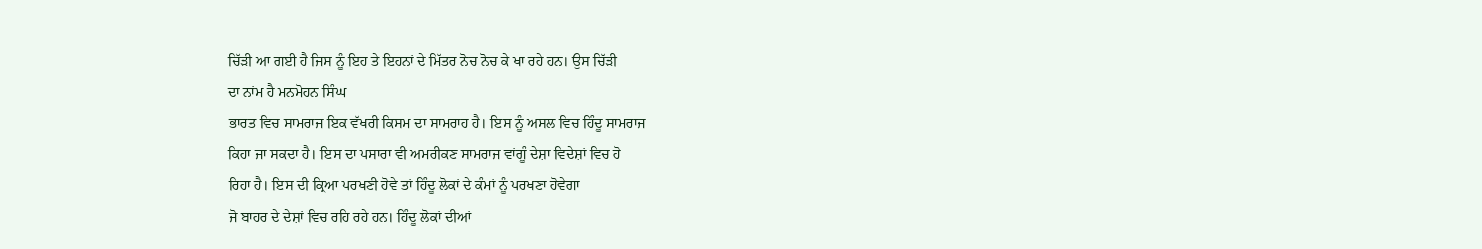ਚਿੱੜੀ ਆ ਗਈ ਹੈ ਜਿਸ ਨੂੰ ਇਹ ਤੇ ਇਹਨਾਂ ਦੇ ਮਿੱਤਰ ਨੋਚ ਨੋਚ ਕੇ ਖਾ ਰਹੇ ਹਨ। ਉਸ ਚਿੱੜੀ
ਦਾ ਨਾਂਮ ਹੈ ਮਨਮੋਹਨ ਸਿੰਘ
ਭਾਰਤ ਵਿਚ ਸਾਮਰਾਜ ਇਕ ਵੱਖਰੀ ਕਿਸਮ ਦਾ ਸਾਮਰਾਹ ਹੈ। ਇਸ ਨੂੰ ਅਸਲ ਵਿਚ ਹਿੰਦੂ ਸਾਮਰਾਜ
ਕਿਹਾ ਜਾ ਸਕਦਾ ਹੈ। ਇਸ ਦਾ ਪਸਾਰਾ ਵੀ ਅਮਰੀਕਣ ਸਾਮਰਾਜ ਵਾਂਗੂੰ ਦੇਸ਼ਾ ਵਿਦੇਸ਼ਾਂ ਵਿਚ ਹੋ
ਰਿਹਾ ਹੈ। ਇਸ ਦੀ ਕ੍ਰਿਆ ਪਰਖਣੀ ਹੋਵੇ ਤਾਂ ਹਿੰਦੂ ਲੋਕਾਂ ਦੇ ਕੰਮਾਂ ਨੂੰ ਪਰਖਣਾ ਹੋਵੇਗਾ
ਜੋ ਬਾਹਰ ਦੇ ਦੇਸ਼ਾਂ ਵਿਚ ਰਹਿ ਰਹੇ ਹਨ। ਹਿੰਦੂ ਲੋਕਾਂ ਦੀਆਂ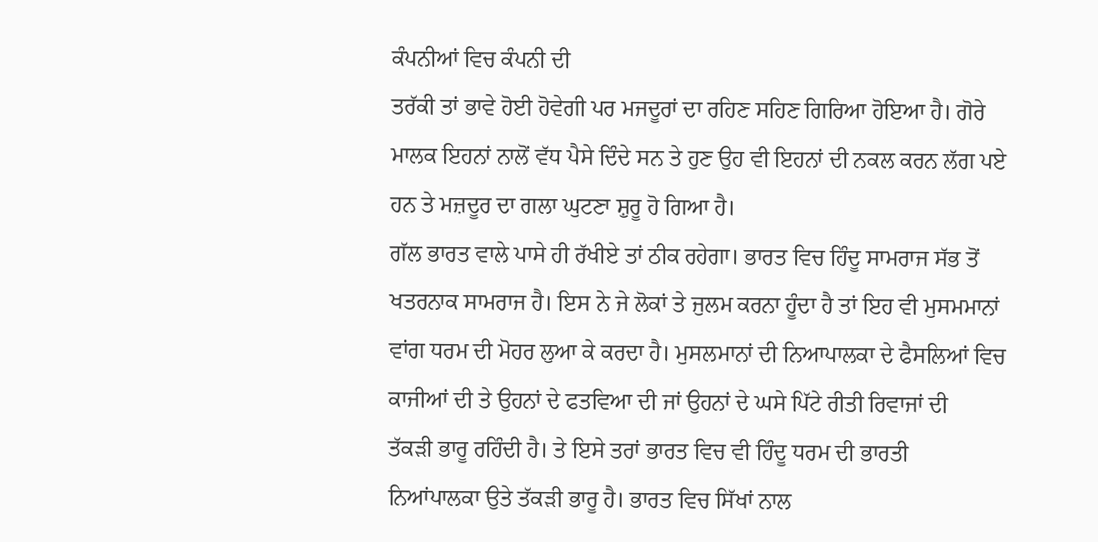ਕੰਪਨੀਆਂ ਵਿਚ ਕੰਪਨੀ ਦੀ
ਤਰੱਕੀ ਤਾਂ ਭਾਵੇ ਹੋਈ ਹੋਵੇਗੀ ਪਰ ਮਜਦੂਰਾਂ ਦਾ ਰਹਿਣ ਸਹਿਣ ਗਿਰਿਆ ਹੋਇਆ ਹੈ। ਗੋਰੇ
ਮਾਲਕ ਇਹਨਾਂ ਨਾਲੋਂ ਵੱਧ ਪੈਸੇ ਦਿੰਦੇ ਸਨ ਤੇ ਹੁਣ ਉਹ ਵੀ ਇਹਨਾਂ ਦੀ ਨਕਲ ਕਰਨ ਲੱਗ ਪਏ
ਹਨ ਤੇ ਮਜ਼ਦੂਰ ਦਾ ਗਲਾ ਘੁਟਣਾ ਸ਼ੁਰੂ ਹੋ ਗਿਆ ਹੈ।
ਗੱਲ ਭਾਰਤ ਵਾਲੇ ਪਾਸੇ ਹੀ ਰੱਖੀਏ ਤਾਂ ਠੀਕ ਰਹੇਗਾ। ਭਾਰਤ ਵਿਚ ਹਿੰਦੂ ਸਾਮਰਾਜ ਸੱਭ ਤੋਂ
ਖਤਰਨਾਕ ਸਾਮਰਾਜ ਹੈ। ਇਸ ਨੇ ਜੇ ਲੋਕਾਂ ਤੇ ਜੁਲਮ ਕਰਨਾ ਹੂੰਦਾ ਹੈ ਤਾਂ ਇਹ ਵੀ ਮੁਸਮਮਾਨਾਂ
ਵਾਂਗ ਧਰਮ ਦੀ ਮੋਹਰ ਲੁਆ ਕੇ ਕਰਦਾ ਹੈ। ਮੁਸਲਮਾਨਾਂ ਦੀ ਨਿਆਪਾਲਕਾ ਦੇ ਫੈਸਲਿਆਂ ਵਿਚ
ਕਾਜੀਆਂ ਦੀ ਤੇ ਉਹਨਾਂ ਦੇ ਫਤਵਿਆ ਦੀ ਜਾਂ ਉਹਨਾਂ ਦੇ ਘਸੇ ਪਿੱਟੇ ਰੀਤੀ ਰਿਵਾਜਾਂ ਦੀ
ਤੱਕੜੀ ਭਾਰੂ ਰਹਿੰਦੀ ਹੈ। ਤੇ ਇਸੇ ਤਰਾਂ ਭਾਰਤ ਵਿਚ ਵੀ ਹਿੰਦੂ ਧਰਮ ਦੀ ਭਾਰਤੀ
ਨਿਆਂਪਾਲਕਾ ਉਤੇ ਤੱਕੜੀ ਭਾਰੂ ਹੈ। ਭਾਰਤ ਵਿਚ ਸਿੱਖਾਂ ਨਾਲ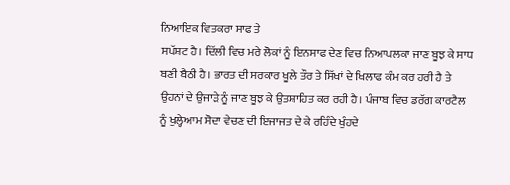ਨਿਆਇਕ ਵਿਤਕਰਾ ਸਾਫ ਤੇ
ਸਪੱਸ਼ਟ ਹੈ। ਦਿੱਲੀ ਵਿਚ ਮਰੇ ਲੋਕਾਂ ਨੂੰ ਇਨਸਾਫ ਦੇਣ ਵਿਚ ਨਿਆਪਲਕਾ ਜਾਣ ਬੂਝ ਕੇ ਸਾਧ
ਬਣੀ ਬੈਠੀ ਹੈ। ਭਾਰਤ ਦੀ ਸਰਕਾਰ ਖੂਲੇ ਤੌਰ ਤੇ ਸਿੱਖਾਂ ਦੇ ਖਿਲਾਫ ਕੰਮ ਕਰ ਹਰੀ ਹੈ ਤੇ
ਉਹਨਾਂ ਦੇ ਉਜਾੜੇ ਨੂੰ ਜਾਣ ਬੂਝ ਕੇ ਉਤਸ਼ਾਹਿਤ ਕਰ ਰਹੀ ਹੈ। ਪੰਜਾਬ ਵਿਚ ਡਰੱਗ ਕਾਰਟੈਲ
ਨੂੰ ਖੁਲ੍ਹੇਆਮ ਸੋਦਾ ਵੇਚਣ ਦੀ ਇਜਾਜਤ ਦੇ ਕੇ ਰਹਿੰਦੇ ਖੁੰਹਦੇ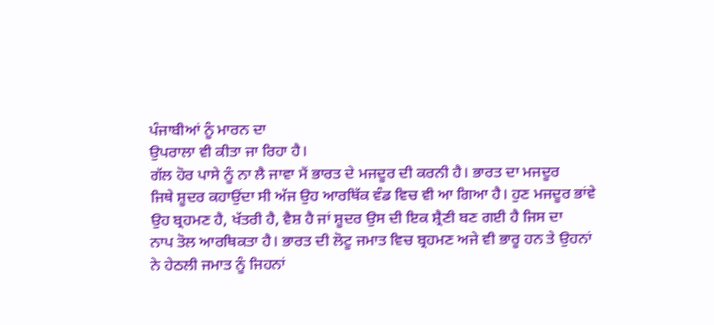ਪੰਜਾਬੀਆਂ ਨੂੰ ਮਾਰਨ ਦਾ
ਉਪਰਾਲਾ ਵੀ ਕੀਤਾ ਜਾ ਰਿਹਾ ਹੈ।
ਗੱਲ ਹੋਰ ਪਾਸੇ ਨੂੰ ਨਾ ਲੈ ਜਾਵਾ ਮੈਂ ਭਾਰਤ ਦੇ ਮਜਦੂਰ ਦੀ ਕਰਨੀ ਹੈ। ਭਾਰਤ ਦਾ ਮਜਦੂਰ
ਜਿਥੇ ਸ਼ੂਦਰ ਕਹਾਉਂਦਾ ਸੀ ਅੱਜ ਉਹ ਆਰਥਿੱਕ ਵੰਡ ਵਿਚ ਵੀ ਆ ਗਿਆ ਹੈ। ਹੁਣ ਮਜਦੂਰ ਭਾਂਵੇ
ਉਹ ਬ੍ਰਹਮਣ ਹੈ, ਖੱਤਰੀ ਹੈ, ਵੈਸ਼ ਹੈ ਜਾਂ ਸ਼ੂਦਰ ਉਸ ਦੀ ਇਕ ਸ਼੍ਰੈਣੀ ਬਣ ਗਈ ਹੈ ਜਿਸ ਦਾ
ਨਾਪ ਤੋਲ ਆਰਥਿਕਤਾ ਹੈ। ਭਾਰਤ ਦੀ ਲੋਟੂ ਜਮਾਤ ਵਿਚ ਬ੍ਰਹਮਣ ਅਜੇ ਵੀ ਭਾਰੂ ਹਨ ਤੇ ਉਹਨਾਂ
ਨੇ ਹੇਠਲੀ ਜਮਾਤ ਨੂੰ ਜਿਹਨਾਂ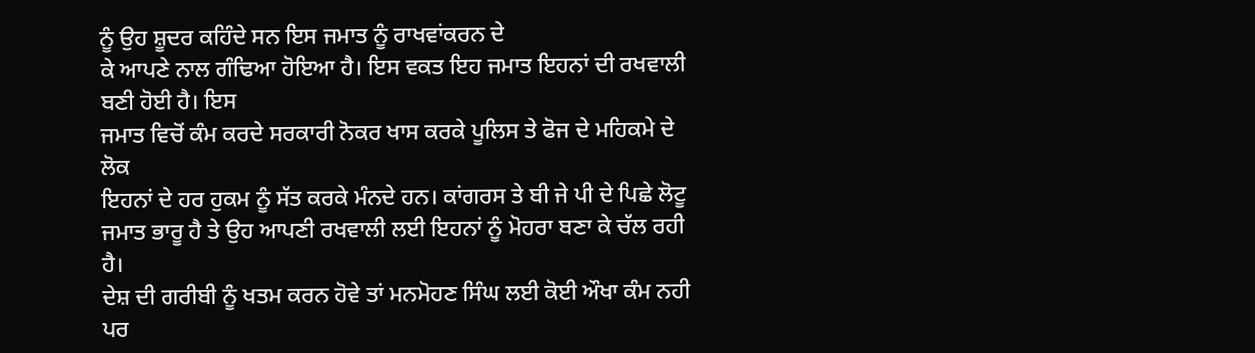ਨੂੰ ਉਹ ਸ਼ੂਦਰ ਕਹਿੰਦੇ ਸਨ ਇਸ ਜਮਾਤ ਨੂੰ ਰਾਖਵਾਂਕਰਨ ਦੇ
ਕੇ ਆਪਣੇ ਨਾਲ ਗੰਢਿਆ ਹੋਇਆ ਹੈ। ਇਸ ਵਕਤ ਇਹ ਜਮਾਤ ਇਹਨਾਂ ਦੀ ਰਖਵਾਲੀ ਬਣੀ ਹੋਈ ਹੈ। ਇਸ
ਜਮਾਤ ਵਿਚੋਂ ਕੰਮ ਕਰਦੇ ਸਰਕਾਰੀ ਨੋਕਰ ਖਾਸ ਕਰਕੇ ਪੂਲਿਸ ਤੇ ਫੋਜ ਦੇ ਮਹਿਕਮੇ ਦੇ ਲੋਕ
ਇਹਨਾਂ ਦੇ ਹਰ ਹੁਕਮ ਨੂੰ ਸੱਤ ਕਰਕੇ ਮੰਨਦੇ ਹਨ। ਕਾਂਗਰਸ ਤੇ ਬੀ ਜੇ ਪੀ ਦੇ ਪਿਛੇ ਲੋਟੂ
ਜਮਾਤ ਭਾਰੂ ਹੈ ਤੇ ਉਹ ਆਪਣੀ ਰਖਵਾਲੀ ਲਈ ਇਹਨਾਂ ਨੂੰ ਮੋਹਰਾ ਬਣਾ ਕੇ ਚੱਲ ਰਹੀ ਹੈ।
ਦੇਸ਼ ਦੀ ਗਰੀਬੀ ਨੂੰ ਖਤਮ ਕਰਨ ਹੋਵੇ ਤਾਂ ਮਨਮੋਹਣ ਸਿੰਘ ਲਈ ਕੋਈ ਔਖਾ ਕੰਮ ਨਹੀ ਪਰ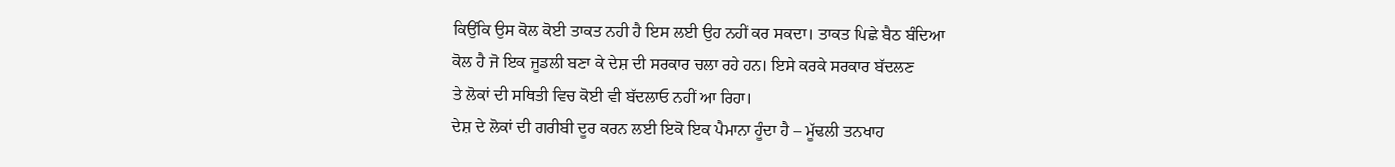ਕਿਉਂਕਿ ਉਸ ਕੋਲ ਕੋਈ ਤਾਕਤ ਨਹੀ ਹੈ ਇਸ ਲਈ ਉਹ ਨਹੀਂ ਕਰ ਸਕਦਾ। ਤਾਕਤ ਪਿਛੇ ਬੈਠ ਬੰਦਿਆ
ਕੋਲ ਹੈ ਜੋ ਇਕ ਜੂਡਲੀ ਬਣਾ ਕੇ ਦੇਸ਼ ਦੀ ਸਰਕਾਰ ਚਲਾ ਰਹੇ ਹਨ। ਇਸੇ ਕਰਕੇ ਸਰਕਾਰ ਬੱਦਲਣ
ਤੇ ਲੋਕਾਂ ਦੀ ਸਥਿਤੀ ਵਿਚ ਕੋਈ ਵੀ ਬੱਦਲਾਓ ਨਹੀਂ ਆ ਰਿਹਾ।
ਦੇਸ਼ ਦੇ ਲੋਕਾਂ ਦੀ ਗਰੀਬੀ ਦੂਰ ਕਰਨ ਲਈ ਇਕੋ ਇਕ ਪੈਮਾਨਾ ਹੂੰਦਾ ਹੈ – ਮੂੱਢਲੀ ਤਨਖਾਹ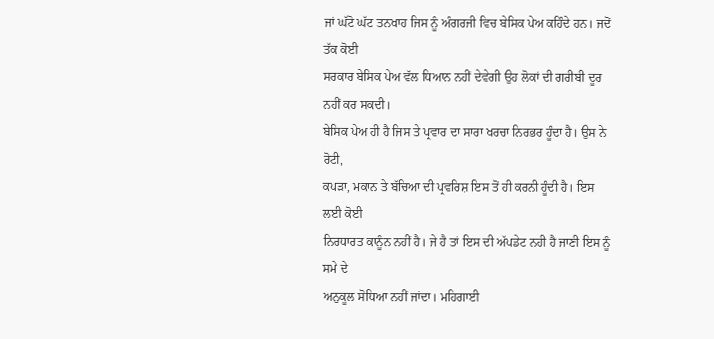ਜਾਂ ਘੱਟੋ ਘੱਟ ਤਨਖਾਹ ਜਿਸ ਨੂੰ ਅੰਗਰਜੀ ਵਿਚ ਬੇਸਿਕ ਪੇਅ ਕਹਿੰਦੇ ਹਨ। ਜਦੋਂ ਤੱਕ ਕੋਈ
ਸਰਕਾਰ ਬੇਸਿਕ ਪੇਅ ਵੱਲ ਧਿਆਨ ਨਹੀਂ ਦੇਵੇਗੀ ਉਹ ਲੋਕਾਂ ਦੀ ਗਰੀਬੀ ਦੂਰ ਨਹੀਂ ਕਰ ਸਕਦੀ।
ਬੇਸਿਕ ਪੇਅ ਹੀ ਹੈ ਜਿਸ ਤੇ ਪ੍ਰਵਾਰ ਦਾ ਸਾਰਾ ਖਰਚਾ ਨਿਰਭਰ ਹੂੰਦਾ ਹੈ। ਉਸ ਨੇ ਰੋਟੀ,
ਕਪੜਾ, ਮਕਾਨ ਤੇ ਬੱਚਿਆ ਦੀ ਪ੍ਰਵਰਿਸ਼ ਇਸ ਤੋਂ ਹੀ ਕਰਨੀ ਹੂੰਦੀ ਹੈ। ਇਸ ਲਈ ਕੋਈ
ਨਿਰਧਾਰਤ ਕਾਨੂੰਨ ਨਹੀਂ ਹੈ। ਜੇ ਹੈ ਤਾਂ ਇਸ ਦੀ ਅੱਪਡੇਟ ਨਹੀ ਹੈ ਜਾਣੀ ਇਸ ਨੂੰ ਸਮੇ ਦੇ
ਅਨੁਕੂਲ ਸੋਧਿਆ ਨਹੀਂ ਜਾਂਦਾ। ਮਹਿਗਾਈ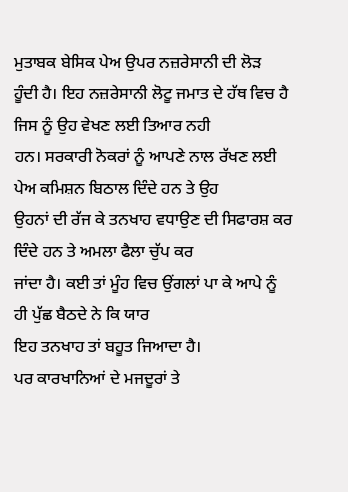ਮੁਤਾਬਕ ਬੇਸਿਕ ਪੇਅ ਉਪਰ ਨਜ਼ਰੇਸਾਨੀ ਦੀ ਲੋੜ
ਹੂੰਦੀ ਹੈ। ਇਹ ਨਜ਼ਰੇਸਾਨੀ ਲੋਟੂ ਜਮਾਤ ਦੇ ਹੱਥ ਵਿਚ ਹੈ ਜਿਸ ਨੂੰ ਉਹ ਵੇਖਣ ਲਈ ਤਿਆਰ ਨਹੀ
ਹਨ। ਸਰਕਾਰੀ ਨੋਕਰਾਂ ਨੂੰ ਆਪਣੇ ਨਾਲ ਰੱਖਣ ਲਈ ਪੇਅ ਕਮਿਸ਼ਨ ਬਿਠਾਲ ਦਿੰਦੇ ਹਨ ਤੇ ਉਹ
ਉਹਨਾਂ ਦੀ ਰੱਜ ਕੇ ਤਨਖਾਹ ਵਧਾਉਣ ਦੀ ਸਿਫਾਰਸ਼ ਕਰ ਦਿੰਦੇ ਹਨ ਤੇ ਅਮਲਾ ਫੈਲਾ ਚੁੱਪ ਕਰ
ਜਾਂਦਾ ਹੈ। ਕਈ ਤਾਂ ਮੂੰਹ ਵਿਚ ਉਂਗਲਾਂ ਪਾ ਕੇ ਆਪੇ ਨੂੰ ਹੀ ਪੁੱਛ ਬੈਠਦੇ ਨੇ ਕਿ ਯਾਰ
ਇਹ ਤਨਖਾਹ ਤਾਂ ਬਹੂਤ ਜਿਆਦਾ ਹੈ।
ਪਰ ਕਾਰਖਾਨਿਆਂ ਦੇ ਮਜਦੂਰਾਂ ਤੇ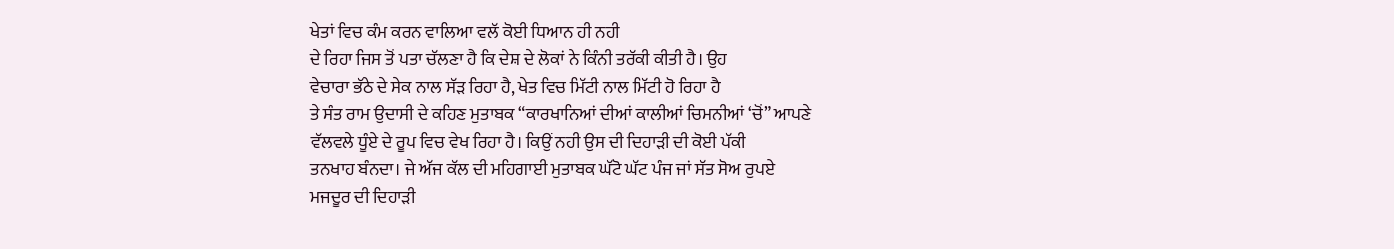ਖੇਤਾਂ ਵਿਚ ਕੰਮ ਕਰਨ ਵਾਲਿਆ ਵਲੱ ਕੋਈ ਧਿਆਨ ਹੀ ਨਹੀ
ਦੇ ਰਿਹਾ ਜਿਸ ਤੋਂ ਪਤਾ ਚੱਲਣਾ ਹੈ ਕਿ ਦੇਸ਼ ਦੇ ਲੋਕਾਂ ਨੇ ਕਿੰਨੀ ਤਰੱਕੀ ਕੀਤੀ ਹੈ। ਉਹ
ਵੇਚਾਰਾ ਭੱਠੇ ਦੇ ਸੇਕ ਨਾਲ ਸੱੜ ਰਿਹਾ ਹੈ, ਖੇਤ ਵਿਚ ਮਿੱਟੀ ਨਾਲ ਮਿੱਟੀ ਹੋ ਰਿਹਾ ਹੈ
ਤੇ ਸੰਤ ਰਾਮ ਉਦਾਸੀ ਦੇ ਕਹਿਣ ਮੁਤਾਬਕ “ਕਾਰਖਾਨਿਆਂ ਦੀਆਂ ਕਾਲੀਆਂ ਚਿਮਨੀਆਂ ‘ਚੋਂ” ਆਪਣੇ
ਵੱਲਵਲੇ ਧੂੰਏ ਦੇ ਰੂਪ ਵਿਚ ਵੇਖ ਰਿਹਾ ਹੈ। ਕਿਉਂ ਨਹੀ ਉਸ ਦੀ ਦਿਹਾੜੀ ਦੀ ਕੋਈ ਪੱਕੀ
ਤਨਖਾਹ ਬੰਨਦਾ। ਜੇ ਅੱਜ ਕੱਲ ਦੀ ਮਹਿਗਾਈ ਮੁਤਾਬਕ ਘੱਟੋ ਘੱਟ ਪੰਜ ਜਾਂ ਸੱਤ ਸੋਅ ਰੁਪਏ
ਮਜਦੂਰ ਦੀ ਦਿਹਾੜੀ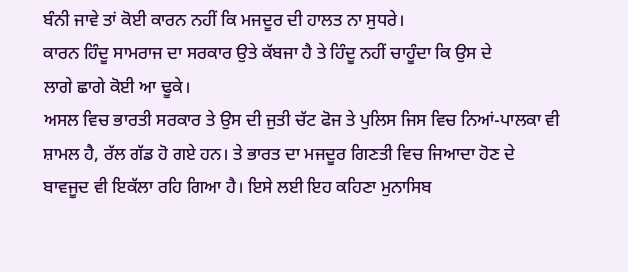ਬੰਨੀ ਜਾਵੇ ਤਾਂ ਕੋਈ ਕਾਰਨ ਨਹੀਂ ਕਿ ਮਜਦੂਰ ਦੀ ਹਾਲਤ ਨਾ ਸੁਧਰੇ।
ਕਾਰਨ ਹਿੰਦੂ ਸਾਮਰਾਜ ਦਾ ਸਰਕਾਰ ਉਤੇ ਕੱਬਜਾ ਹੈ ਤੇ ਹਿੰਦੂ ਨਹੀਂ ਚਾਹੂੰਦਾ ਕਿ ਉਸ ਦੇ
ਲਾਗੇ ਛਾਗੇ ਕੋਈ ਆ ਢੂਕੇ।
ਅਸਲ ਵਿਚ ਭਾਰਤੀ ਸਰਕਾਰ ਤੇ ਉਸ ਦੀ ਜੁਤੀ ਚੱਟ ਫੋਜ ਤੇ ਪੁਲਿਸ ਜਿਸ ਵਿਚ ਨਿਆਂ-ਪਾਲਕਾ ਵੀ
ਸ਼ਾਮਲ ਹੈ, ਰੱਲ ਗੱਡ ਹੋ ਗਏ ਹਨ। ਤੇ ਭਾਰਤ ਦਾ ਮਜਦੂਰ ਗਿਣਤੀ ਵਿਚ ਜਿਆਦਾ ਹੋਣ ਦੇ
ਬਾਵਜੂਦ ਵੀ ਇਕੱਲਾ ਰਹਿ ਗਿਆ ਹੈ। ਇਸੇ ਲਈ ਇਹ ਕਹਿਣਾ ਮੁਨਾਸਿਬ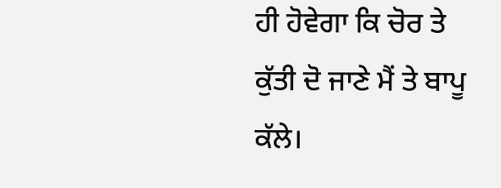ਹੀ ਹੋਵੇਗਾ ਕਿ ਚੋਰ ਤੇ
ਕੁੱਤੀ ਦੋ ਜਾਣੇ ਮੈਂ ਤੇ ਬਾਪੂ ਕੱਲੇ।